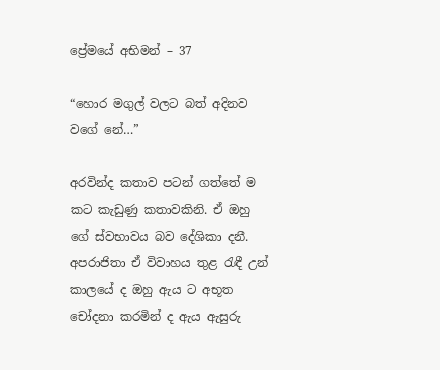ප්‍රේමයේ අභිමන් – 37

“හොර මගුල් වලට බත් අදිනව වගේ නේ…”

අරවින්ද කතාව පටන් ගත්තේ ම කට කැඩුණු කතාවකිනි. ඒ ඔහු ගේ ස්වභාවය බව දේශිකා දනී. අපරාජිතා ඒ විවාහය තුළ රැඳී උන් කාලයේ ද ඔහු ඇය ට අභූත චෝදනා කරමින් ද ඇය ඇසුරු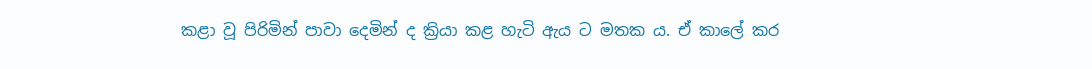කළා වූ පිරිමින් පාවා දෙමින් ද ක්‍රියා කළ හැටි ඇය ට මතක ය. ඒ කාලේ කර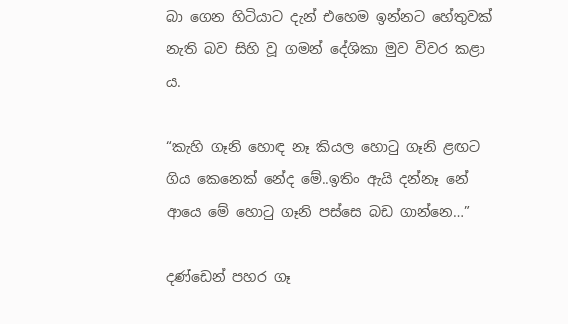බා ගෙන හිටියාට දැන් එහෙම ඉන්නට හේතුවක් නැති බව සිහි වූ ගමන් දේශිකා මුව විවර කළා ය.

“කැහි ගෑනි හොඳ නෑ කියල හොටු ගෑනි ළඟට ගිය කෙනෙක් නේද මේ..ඉතිං ඇයි දන්නෑ නේ ආයෙ මේ හොටු ගෑනි පස්සෙ බඩ ගාන්නෙ…”

දණ්ඩෙන් පහර ගෑ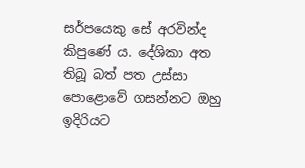සර්පයෙකු සේ අරවින්ද කිපුණේ ය. දේශිකා අත තිබූ බත් පත උස්සා පොළොවේ ගසන්නට ඔහු ඉදිරියට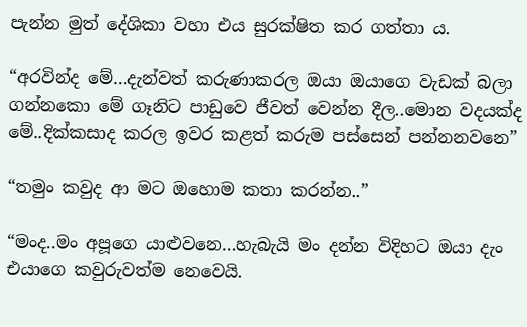පැන්න මුත් දේශිකා වහා එය සුරක්ෂිත කර ගත්තා ය.

“අරවින්ද මේ…දැන්වත් කරුණාකරල ඔයා ඔයාගෙ වැඩක් බලා ගන්නකො මේ ගෑනිට පාඩුවෙ ජීවත් වෙන්න දීල..මොන වදයක්ද මේ..දික්කසාද කරල ඉවර කළත් කරුම පස්සෙන් පන්නනවනෙ”

“තමුං කවුද ආ මට ඔහොම කතා කරන්න..”

“මංද..මං අපූගෙ යාළුවනෙ…හැබැයි මං දන්න විදිහට ඔයා දැං එයාගෙ කවුරුවත්ම නෙවෙයි.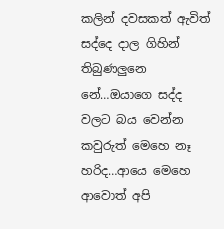කලින් දවසකත් ඇවිත් සද්දෙ දාල ගිහින් තිබුණලුනෙ නේ…ඔයාගෙ සද්ද වලට බය වෙන්න කවුරුත් මෙහෙ නෑ හරිද…ආයෙ මෙහෙ ආවොත් අපි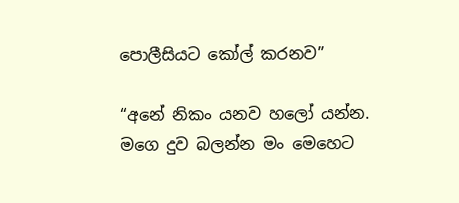පොලීසියට කෝල් කරනව”

“අනේ නිකං යනව හලෝ යන්න. මගෙ දුව බලන්න මං මෙහෙට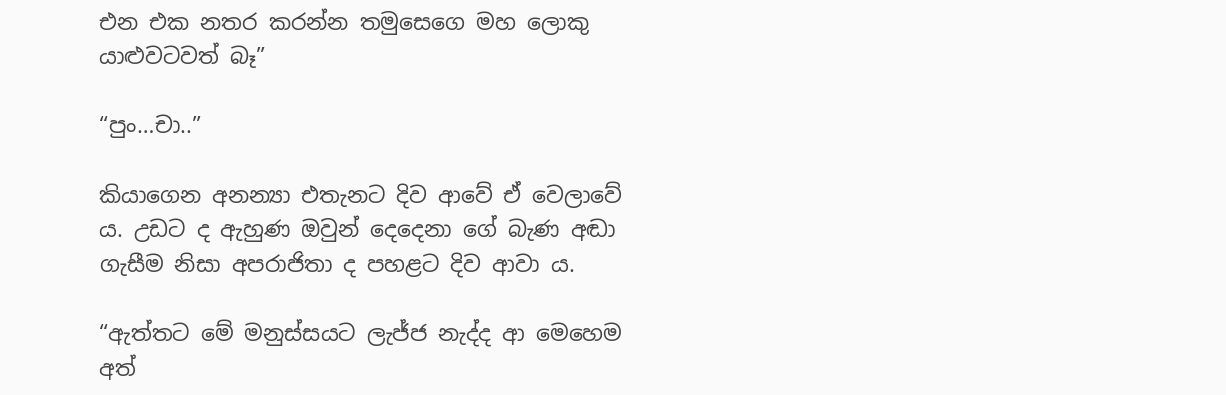එන එක නතර කරන්න තමුසෙගෙ මහ ලොකු යාළුවටවත් බෑ”

“පුං…චා..”

කියාගෙන අනන්‍යා එතැනට දිව ආවේ ඒ වෙලාවේ ය. උඩට ද ඇහුණ ඔවුන් දෙදෙනා ගේ බැණ අඬා ගැසීම නිසා අපරාජිතා ද පහළට දිව ආවා ය.

“ඇත්තට මේ මනුස්සයට ලැජ්ජ නැද්ද ආ මෙහෙම අත්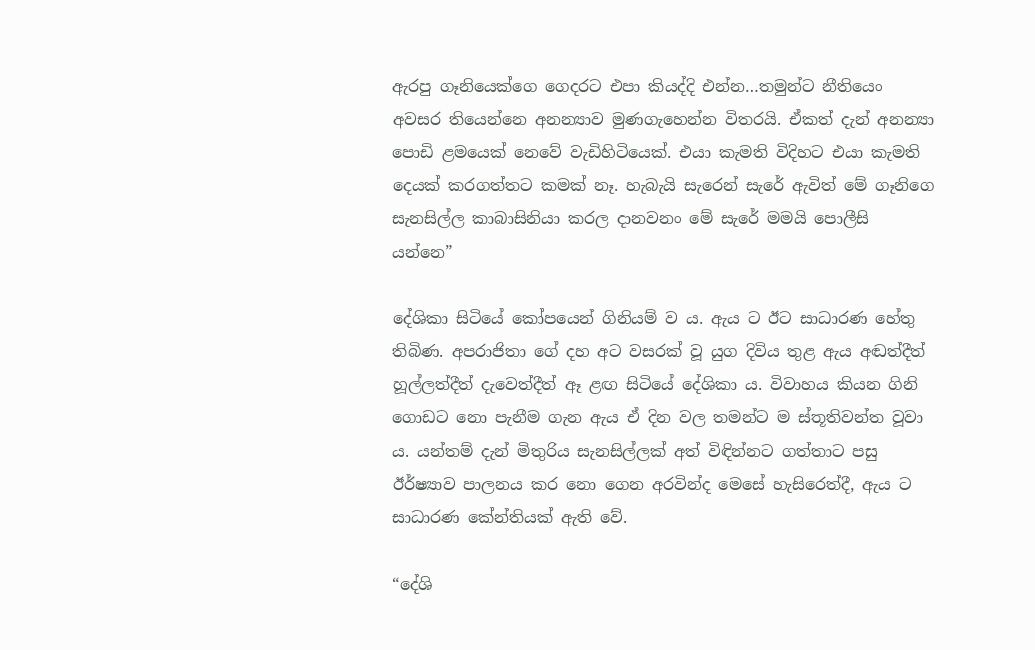ඇරපු ගෑනියෙක්ගෙ ගෙදරට එපා කියද්දි එන්න…තමුන්ට නීතියෙං අවසර තියෙන්නෙ අනන්‍යාව මුණගැහෙන්න විතරයි. ඒකත් දැන් අනන්‍යා පොඩි ළමයෙක් නෙවේ වැඩිහිටියෙක්. එයා කැමති විදිහට එයා කැමති දෙයක් කරගත්තට කමක් නෑ. හැබැයි සැරෙන් සැරේ ඇවිත් මේ ගෑනිගෙ සැනසිල්ල කාබාසිනියා කරල දානවනං මේ සැරේ මමයි පොලීසි යන්නෙ”

දේශිකා සිටියේ කෝපයෙන් ගිනියම් ව ය. ඇය ට ඊට සාධාරණ හේතු තිබිණ. අපරාජිතා ගේ දහ අට වසරක් වූ යුග දිවිය තුළ ඇය අඬත්දීත් හූල්ලත්දීත් දැවෙත්දීත් ඈ ළඟ සිටියේ දේශිකා ය. විවාහය කියන ගිනි ගොඩට නො පැනීම ගැන ඇය ඒ දින වල තමන්ට ම ස්තූතිවන්ත වූවා ය. යන්තම් දැන් මිතුරිය සැනසිල්ලක් අත් විඳින්නට ගත්තාට පසු ඊර්ෂ්‍යාව පාලනය කර නො ගෙන අරවින්ද මෙසේ හැසිරෙත්දී, ඇය ට සාධාරණ කේන්තියක් ඇති වේ.

“දේශි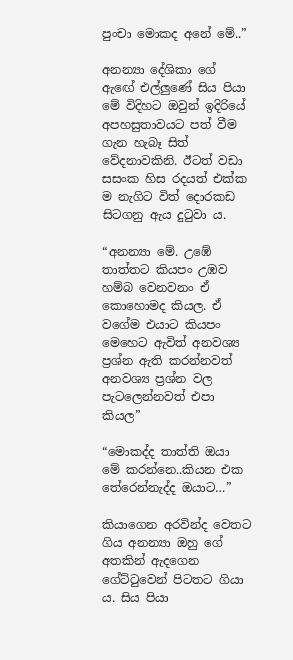පුංචා මොකද අනේ මේ..”

අනන්‍යා දේශිකා ගේ ඇඟේ එල්ලුණේ සිය පියා මේ විදිහට ඔවුන් ඉදිරියේ අපහසුතාවයට පත් වීම ගැන හැබෑ සිත් වේදනාවකිනි. ඊටත් වඩා සසංක හිස රදයත් එක්ක ම නැගිට විත් දොරකඩ සිටගනු ඇය දුටුවා ය.

“අනන්‍යා මේ. උඹේ තාත්තට කියපං උඹව හම්බ වෙනවනං ඒ කොහොමද කියල. ඒ වගේම එයාට කියපං මෙහෙට ඇවිත් අනවශ්‍ය ප්‍රශ්න ඇති කරන්නවත් අනවශ්‍ය ප්‍රශ්න වල පැටලෙන්නවත් එපා කියල”

“මොකද්ද තාත්ති ඔයා මේ කරන්නෙ..කියන එක තේරෙන්නැද්ද ඔයාට…”

කියාගෙන අරවින්ද වෙතට ගිය අනන්‍යා ඔහු ගේ අතකින් ඇදගෙන ගේට්ටුවෙන් පිටතට ගියා ය. සිය පියා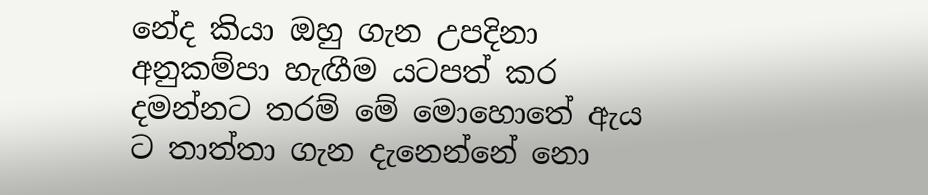නේද කියා ඔහු ගැන උපදිනා අනුකම්පා හැඟීම යටපත් කර දමන්නට තරම් මේ මොහොතේ ඇය ට තාත්තා ගැන දැනෙන්නේ නො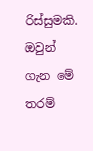රිස්සුමකි. ඔවුන් ගැන මේ තරම්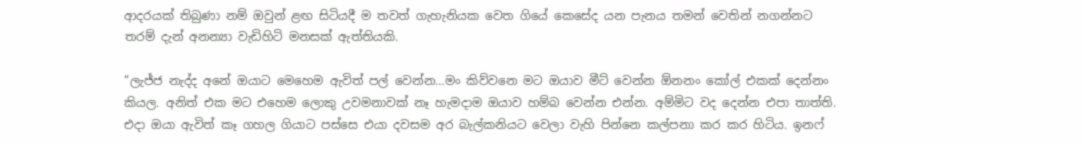ආදරයක් තිබුණා නම් ඔවුන් ළඟ සිටියදී ම තවත් ගැහැනියක වෙත ගියේ කෙසේද යන පැනය තමන් වෙතින් නගන්නට තරම් දැන් අනන්‍යා වැඩිහිටි මනසක් ඇත්තියකි.

“ලැජ්ජ නැද්ද අනේ ඔයාට මෙහෙම ඇවිත් පල් වෙන්න…මං කිව්වනෙ මට ඔයාව මීට් වෙන්න ඕනනං කෝල් එකක් දෙන්නං කියල. අනිත් එක මට එහෙම ලොකු උවමනාවක් නෑ හැමදාම ඔයාව හම්බ වෙන්න එන්න. අම්මිට වද දෙන්න එපා තාත්ති. එදා ඔයා ඇවිත් කෑ ගහල ගියාට පස්සෙ එයා දවසම අර බැල්කනියට වෙලා වැහි පින්නෙ කල්පනා කර කර හිටිය. ඉනෆ්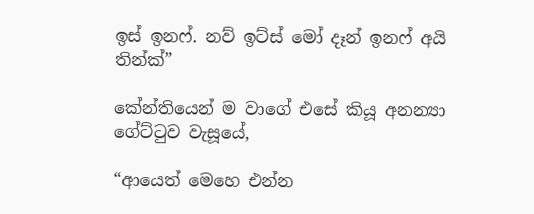ඉස් ඉනෆ්. නව් ඉට්ස් මෝ දෑන් ඉනෆ් අයි තින්ක්”

කේන්තියෙන් ම වාගේ එසේ කියූ අනන්‍යා ගේට්ටුව වැසූයේ,

“ආයෙත් මෙහෙ එන්න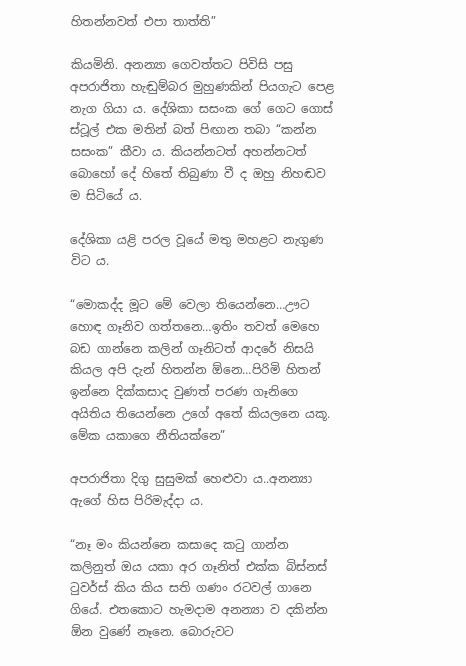හිතන්නවත් එපා තාත්ති”

කියමිනි. අනන්‍යා ගෙවත්තට පිවිසි පසු අපරාජිතා හැඬුම්බර මුහුණකින් පියගැට පෙළ නැග ගියා ය. දේශිකා සසංක ගේ ගෙට ගොස් ස්ටූල් එක මතින් බත් පිඟාන තබා “කන්න සසංක” කීවා ය. කියන්නටත් අහන්නටත් බොහෝ දේ හිතේ තිබුණා වී ද ඔහු නිහඬව ම සිටියේ ය.

දේශිකා යළි පරල වූයේ මතු මහළට නැගුණ විට ය.

“මොකද්ද මූට මේ වෙලා තියෙන්නෙ…ඌට හොඳ ගෑනිව ගත්තනෙ…ඉතිං තවත් මෙහෙ බඩ ගාන්නෙ කලින් ගෑනිටත් ආදරේ නිසයි කියල අපි දැන් හිතන්න ඕනෙ…පිරිමි හිතන් ඉන්නෙ දික්කසාද වුණත් පරණ ගෑනිගෙ අයිතිය තියෙන්නෙ උගේ අතේ කියලනෙ යකූ. මේක යකාගෙ නීතියක්නෙ”

අපරාජිතා දිගු සුසුමක් හෙළුවා ය..අනන්‍යා ඇගේ හිස පිරිමැද්දා ය.

“නෑ මං කියන්නෙ කසාදෙ කටු ගාන්න කලිනුත් ඔය යකා අර ගෑනිත් එක්ක බිස්නස් ටුවර්ස් කිය කිය සති ගණං රටවල් ගානෙ ගියේ. එතකොට හැමදාම අනන්‍යා ව දකින්න ඕන වුණේ නෑනෙ. බොරුවට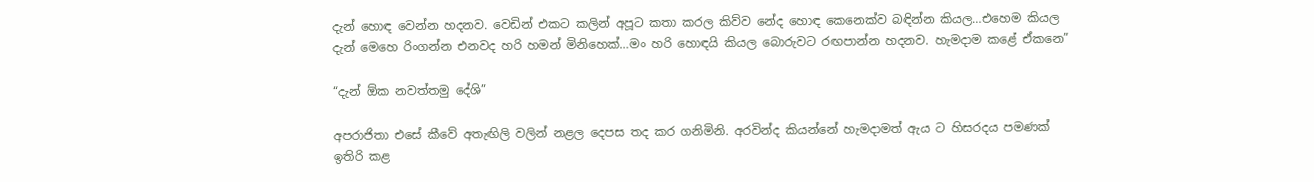දැන් හොඳ වෙන්න හදනව. වෙඩින් එකට කලින් අපූට කතා කරල කිව්ව නේද හොඳ කෙනෙක්ව බඳින්න කියල…එහෙම කියල දැන් මෙහෙ රිංගන්න එනවද හරි හමන් මිනිහෙක්…මං හරි හොඳයි කියල බොරුවට රඟපාන්න හදනව. හැමදාම කළේ ඒකනෙ”

“දැන් ඕක නවත්තමු දේශි”

අපරාජිතා එසේ කීවේ අතැඟිලි වලින් නළල දෙපස තද කර ගනිමිනි. අරවින්ද කියන්නේ හැමදාමත් ඇය ට හිසරදය පමණක් ඉතිරි කළ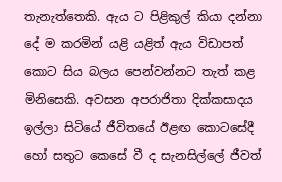තැනැත්තෙකි. ඇය ට පිළිකුල් කියා දන්නා දේ ම කරමින් යළි යළිත් ඇය විඩාපත් කොට සිය බලය පෙන්වන්නට තැත් කළ මිනිසෙකි. අවසන අපරාජිතා දික්කසාදය ඉල්ලා සිටියේ ජීවිතයේ ඊළඟ කොටසේදී හෝ සතුට කෙසේ වී ද සැනසිල්ලේ ජීවත්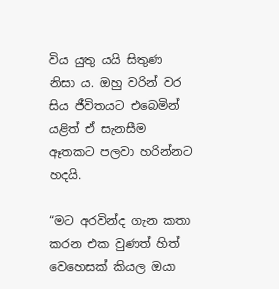විය යුතු යයි සිතුණ නිසා ය. ඔහු වරින් වර සිය ජීවිතයට එබෙමින් යළිත් ඒ සැනසීම ඈතකට පලවා හරින්නට හදයි.

“මට අරවින්ද ගැන කතා කරන එක වුණත් හිත් වෙහෙසක් කියල ඔයා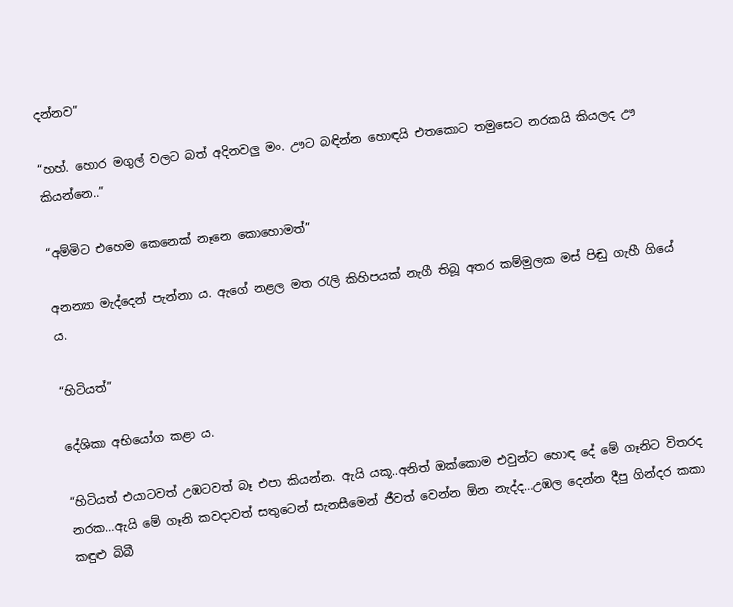දන්නව”

“හහ්. හොර මගුල් වලට බත් අදිනවලු මං. ඌට බඳින්න හොඳයි එතකොට තමුසෙට නරකයි කියලද ඌ කියන්නෙ..”

“අම්මිට එහෙම කෙනෙක් නෑනෙ කොහොමත්”

අනන්‍යා මැද්දෙන් පැන්නා ය. ඇගේ නළල මත රැලි කිහිපයක් නැගී තිබූ අතර කම්මුලක මස් පිඬු ගැහී ගියේ ය.

“හිටියත්”

දේශිකා අභියෝග කළා ය.

“හිටියත් එයාටවත් උඹටවත් බෑ එපා කියන්න. ඇයි යකූ..අනිත් ඔක්කොම එවුන්ට හොඳ දේ මේ ගෑනිට විතරද නරක…ඇයි මේ ගෑනි කවදාවත් සතුටෙන් සැනසීමෙන් ජීවත් වෙන්න ඕන නැද්ද…උඹල දෙන්න දීපු ගින්දර කකා කඳුළු බිබී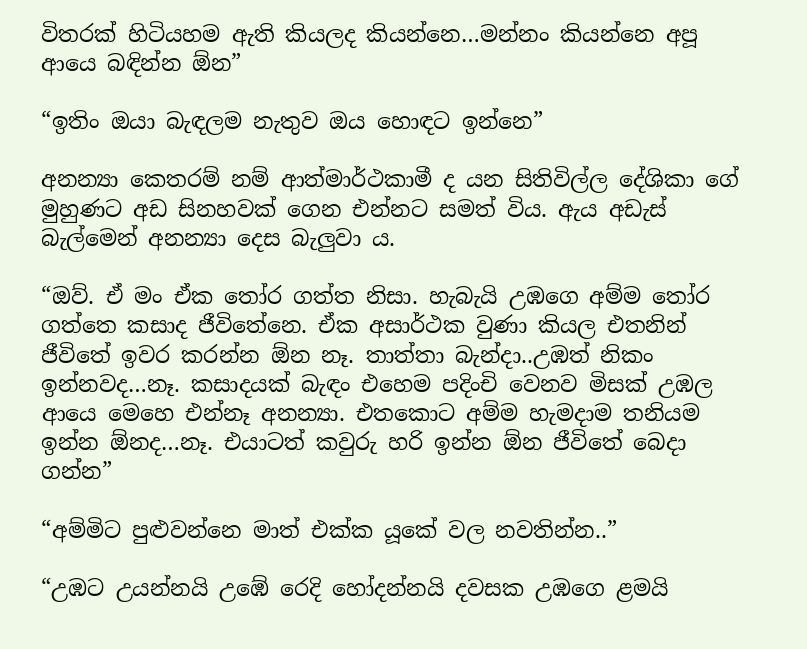විතරක් හිටියහම ඇති කියලද කියන්නෙ…මන්නං කියන්නෙ අපූ ආයෙ බඳින්න ඕන”

“ඉතිං ඔයා බැඳලම නැතුව ඔය හොඳට ඉන්නෙ”

අනන්‍යා කෙතරම් නම් ආත්මාර්ථකාමී ද යන සිතිවිල්ල දේශිකා ගේ මුහුණට අඩ සිනහවක් ගෙන එන්නට සමත් විය. ඇය අඩැස් බැල්මෙන් අනන්‍යා දෙස බැලුවා ය.

“ඔව්. ඒ මං ඒක තෝර ගත්ත නිසා. හැබැයි උඹගෙ අම්ම තෝර ගත්තෙ කසාද ජීවිතේනෙ. ඒක අසාර්ථක වුණා කියල එතනින් ජීවිතේ ඉවර කරන්න ඕන නෑ. තාත්තා බැන්දා..උඹත් නිකං ඉන්නවද…නෑ. කසාදයක් බැඳං එහෙම පදිංචි වෙනව මිසක් උඹල ආයෙ මෙහෙ එන්නෑ අනන්‍යා. එතකොට අම්ම හැමදාම තනියම ඉන්න ඕනද…නෑ. එයාටත් කවුරු හරි ඉන්න ඕන ජීවිතේ බෙදා ගන්න”

“අම්මිට පුළුවන්නෙ මාත් එක්ක යූකේ වල නවතින්න..”

“උඹට උයන්නයි උඹේ රෙදි හෝදන්නයි දවසක උඹගෙ ළමයි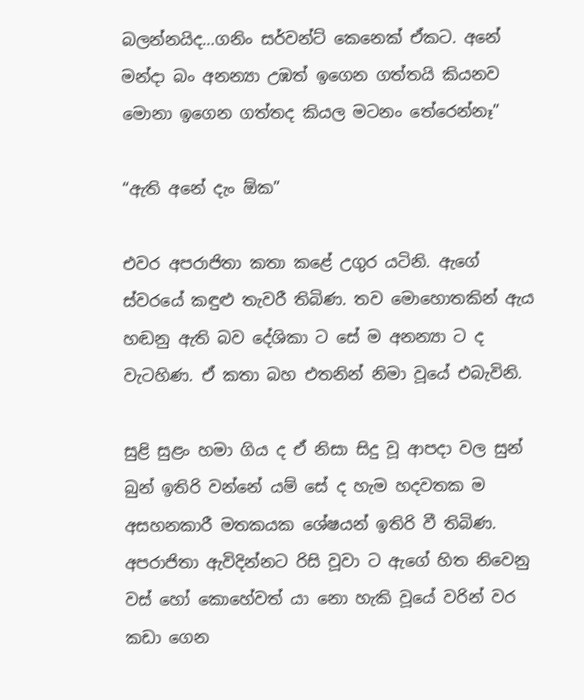බලන්නයිද…ගනිං සර්වන්ට් කෙනෙක් ඒකට. අනේ මන්දා බං අනන්‍යා උඹත් ඉගෙන ගත්තයි කියනව මොනා ඉගෙන ගත්තද කියල මටනං තේරෙන්නෑ”

“ඇති අනේ දැං ඕක”

එවර අපරාජිතා කතා කළේ උගුර යටිනි. ඇගේ ස්වරයේ කඳුළු තැවරී තිබිණ. තව මොහොතකින් ඇය හඬනු ඇති බව දේශිකා ට සේ ම අනන්‍යා ට ද වැටහිණ. ඒ කතා බහ එතනින් නිමා වූයේ එබැවිනි.

සුළි සුළං හමා ගිය ද ඒ නිසා සිදු වූ ආපදා වල සුන් බුන් ඉතිරි වන්නේ යම් සේ ද හැම හදවතක ම අසහනකාරී මතකයක ශේෂයන් ඉතිරි වී තිබිණ. අපරාජිතා ඇවිදින්නට රිසි වූවා ට ඇගේ හිත නිවෙනු වස් හෝ කොහේවත් යා නො හැකි වූයේ වරින් වර කඩා ගෙන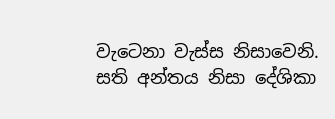වැටෙනා වැස්ස නිසාවෙනි. සති අන්තය නිසා දේශිකා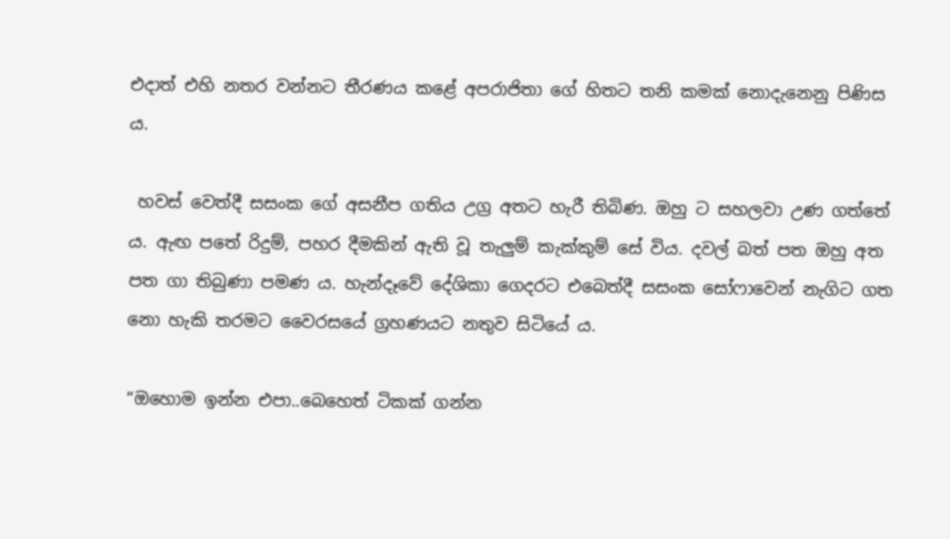එදාත් එහි නතර වන්නට තීරණය කළේ අපරාජිතා ගේ හිතට තනි කමක් නොදැනෙනු පිණිස ය.

 හවස් වෙත්දී සසංක ගේ අසනීප ගතිය උග්‍ර අතට හැරී තිබිණ. ඔහු ට සහලවා උණ ගත්තේ ය. ඇඟ පතේ රිදුම්, පහර දීමකින් ඇති වූ තැලුම් කැක්කුම් සේ විය. දවල් බත් පත ඔහු අත පත ගා තිබුණා පමණ ය. හැන්දෑවේ දේශිකා ගෙදරට එබෙත්දී සසංක සෝෆාවෙන් නැගිට ගත නො හැකි තරමට වෛරසයේ ග්‍රහණයට නතුව සිටියේ ය.

“ඔහොම ඉන්න එපා..බෙහෙත් ටිකක් ගන්න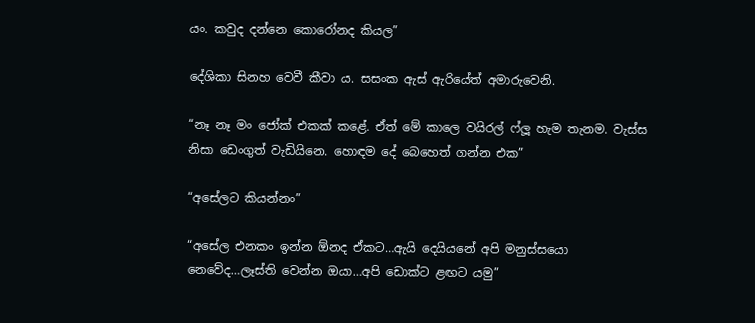යං. කවුද දන්නෙ කොරෝනද කියල”

දේශිකා සිනහ වෙවී කීවා ය. සසංක ඇස් ඇරියේත් අමාරුවෙනි.

“නෑ නෑ මං ජෝක් එකක් කළේ. ඒත් මේ කාලෙ වයිරල් ෆ්ලූ හැම තැනම. වැස්ස නිසා ඩෙංගුත් වැඩියිනෙ. හොඳම දේ බෙහෙත් ගන්න එක”

“අසේලට කියන්නං”

“අසේල එනකං ඉන්න ඕනද ඒකට…ඇයි දෙයියනේ අපි මනුස්සයො නෙවේද…ලෑස්ති වෙන්න ඔයා…අපි ඩොක්ට ළඟට යමු”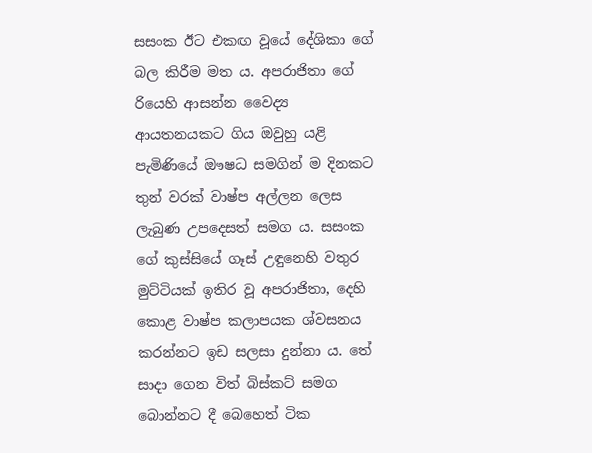සසංක ඊට එකඟ වූයේ දේශිකා ගේ බල කිරීම මත ය. අපරාජිතා ගේ රියෙහි ආසන්න වෛද්‍ය ආයතනයකට ගිය ඔවුහු යළි පැමිණියේ ඖෂධ සමගින් ම දිනකට තුන් වරක් වාෂ්ප අල්ලන ලෙස ලැබුණ උපදෙසත් සමග ය. සසංක ගේ කුස්සියේ ගෑස් උඳුනෙහි වතුර මුට්ටියක් ඉතිර වූ අපරාජිතා, දෙහි කොළ වාෂ්ප කලාපයක ශ්වසනය කරන්නට ඉඩ සලසා දුන්නා ය. තේ සාදා ගෙන විත් බිස්කට් සමග බොන්නට දී බෙහෙත් ටික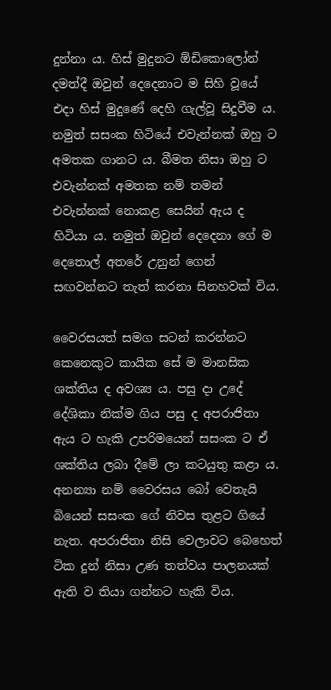දුන්නා ය. හිස් මුදුනට ඕඩිකොලෝන් දමත්දී ඔවුන් දෙදෙනාට ම සිහි වූයේ එදා හිස් මුදුණේ දෙහි ගැල්වූ සිදුවීම ය. නමුත් සසංක හිටියේ එවැන්නක් ඔහු ට අමතක ගානට ය. බීමත නිසා ඔහු ට එවැන්නක් අමතක නම් තමන් එවැන්නක් නොකළ සෙයින් ඇය ද හිටියා ය. නමුත් ඔවුන් දෙදෙනා ගේ ම දෙතොල් අතරේ උනුන් ගෙන් සඟවන්නට තැත් කරනා සිනහවක් විය.

වෛරසයත් සමග සටන් කරන්නට කෙනෙකුට කායික සේ ම මානසික ශක්තිය ද අවශ්‍ය ය. පසු දා උදේ දේශිකා නික්ම ගිය පසු ද අපරාජිතා ඇය ට හැකි උපරිමයෙන් සසංක ට ඒ ශක්තිය ලබා දීමේ ලා කටයුතු කළා ය. අනන්‍යා නම් වෛරසය බෝ වෙතැයි බියෙන් සසංක ගේ නිවස තුළට ගියේ නැත. අපරාජිතා නිසි වෙලාවට බෙහෙත් ටික දුන් නිසා උණ තත්වය පාලනයක් ඇති ව තියා ගන්නට හැකි විය.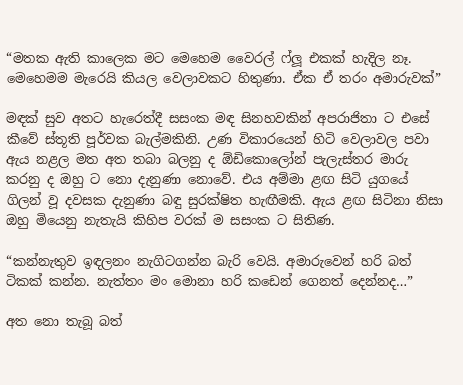“මතක ඇති කාලෙක මට මෙහෙම වෛරල් ෆ්ලූ එකක් හැදිල නෑ. මෙහෙමම මැරෙයි කියල වෙලාවකට හිතුණා. ඒක ඒ තරං අමාරුවක්”

මඳක් සුව අතට හැරෙත්දී සසංක මඳ සිනහවකින් අපරාජිතා ට එසේ කීවේ ස්තූති පූර්වක බැල්මකිනි. උණ විකාරයෙන් හිටි වෙලාවල පවා ඇය නළල මත අත තබා බලනු ද ඕඩිකොලෝන් පැලැස්තර මාරු කරනු ද ඔහු ට නො දැනුණා නොවේ. එය අම්මා ළඟ සිටි යුගයේ ගිලන් වූ දවසක දැනුණා බඳු සුරක්ෂිත හැඟීමකි. ඇය ළඟ සිටිනා නිසා ඔහු මියෙනු නැතැයි කිහිප වරක් ම සසංක ට සිතිණ.

“කන්නැතුව ඉඳලනං නැගිටගන්න බැරි වෙයි. අමාරුවෙන් හරි බත් ටිකක් කන්න. නැත්තං මං මොනා හරි කඩෙන් ගෙනත් දෙන්නද…”

අත නො තැබූ බත්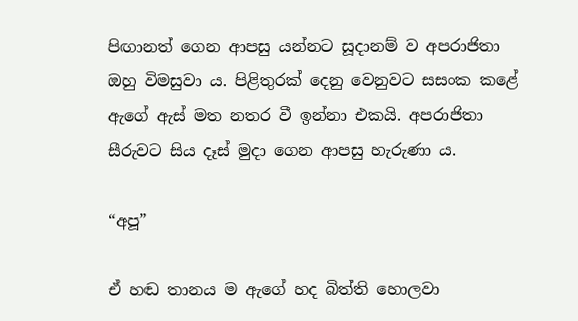පිඟානත් ගෙන ආපසු යන්නට සූදානම් ව අපරාජිතා ඔහු විමසුවා ය. පිළිතුරක් දෙනු වෙනුවට සසංක කළේ ඇගේ ඇස් මත නතර වී ඉන්නා එකයි. අපරාජිතා සීරුවට සිය දෑස් මුදා ගෙන ආපසු හැරුණා ය.

“අපූ”

ඒ හඬ තානය ම ඇගේ හද බිත්ති හොලවා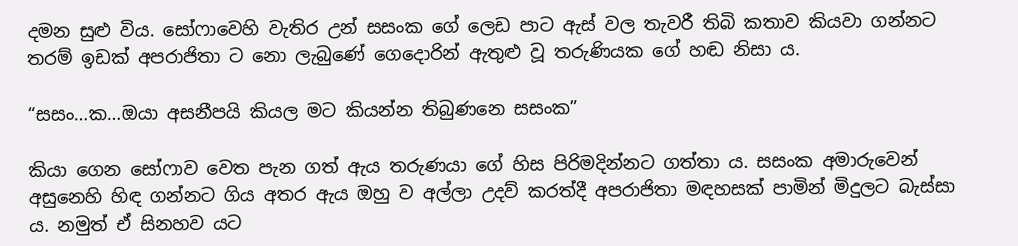දමන සුළු විය. සෝෆාවෙහි වැතිර උන් සසංක ගේ ලෙඩ පාට ඇස් වල තැවරී තිබි කතාව කියවා ගන්නට තරම් ඉඩක් අපරාජිතා ට නො ලැබුණේ ගෙදොරින් ඇතුළු වූ තරුණියක ගේ හඬ නිසා ය.

“සසං…ක…ඔයා අසනීපයි කියල මට කියන්න තිබුණනෙ සසංක”

කියා ගෙන සෝෆාව වෙත පැන ගත් ඇය තරුණයා ගේ හිස පිරිමදින්නට ගත්තා ය. සසංක අමාරුවෙන් අසුනෙහි හිඳ ගන්නට ගිය අතර ඇය ඔහු ව අල්ලා උදව් කරත්දී අපරාජිතා මඳහසක් පාමින් මිදුලට බැස්සා ය. නමුත් ඒ සිනහව යට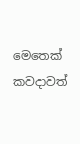මෙතෙක් කවදාවත්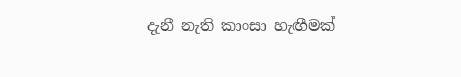දැනී නැති කාංසා හැඟීමක්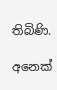තිබිණි.

අනෙක්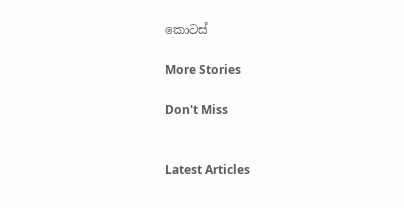කොටස්

More Stories

Don't Miss


Latest Articles